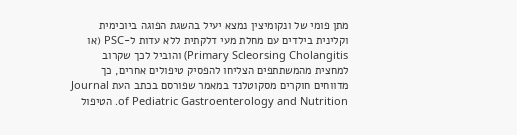מתן פומי של ונקומיצין נמצא יעיל בהשגת הפוגה ביוכימית וקלינית בילדים עם מחלת מעי דלקתית ללא עדות ל-PSC (או Primary Scleorsing Cholangitis) והוביל לכך שקרוב למחצית מהמשתתפים הצליחו להפסיק טיפולים אחרים, כך מדווחים חוקרים מסקוטלנד במאמר שפורסם בכתב העת Journal of Pediatric Gastroenterology and Nutrition. הטיפול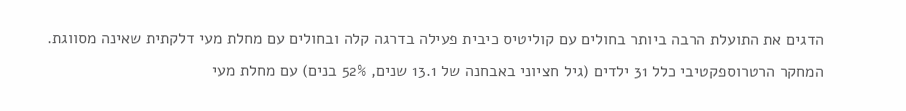הדגים את התועלת הרבה ביותר בחולים עם קוליטיס כיבית פעילה בדרגה קלה ובחולים עם מחלת מעי דלקתית שאינה מסווגת.
המחקר הרטרוספקטיבי כלל 31 ילדים (גיל חציוני באבחנה של 13.1 שנים, 52% בנים) עם מחלת מעי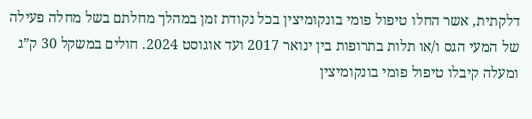דלקתית, אשר החלו טיפול פומי בונקומיצין בכל נקודת זמן במהלך מחלתם בשל מחלה פעילה של המעי הגס ו/או תלות בתרופות בין ינואר 2017 ועד אוגוסט 2024. חולים במשקל 30 ק”ג ומעלה קיבלו טיפול פומי בונקומיצין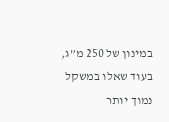במינון של 250 מ”ג, בעוד שאלו במשקל נמוך יותר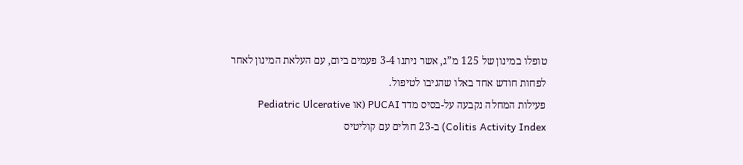טופלו במינון של 125 מ”ג, אשר ניתנו 3-4 פעמים ביום, עם העלאת המינון לאחר לפחות חודש אחד באלו שהגיבו לטיפול.
פעילות המחלה נקבעה על-בסיס מדד PUCAI (או Pediatric Ulcerative Colitis Activity Index) ב-23 חולים עם קוליטיס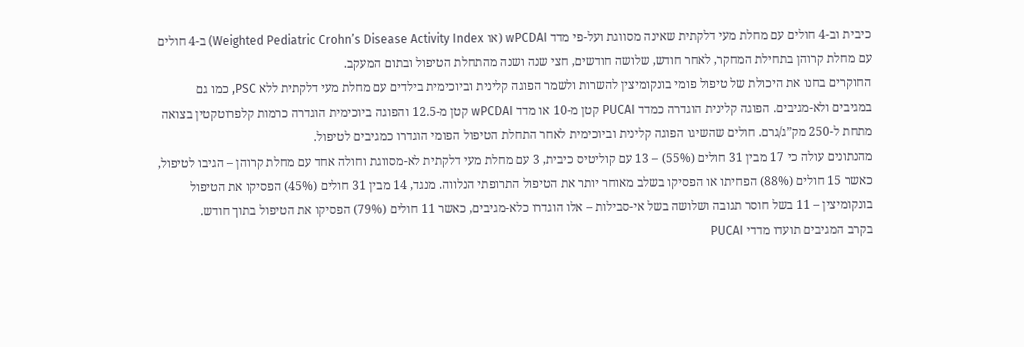כיבית וב-4 חולים עם מחלת מעי דלקתית שאינה מסווגת ועל-פי מדד wPCDAI (או Weighted Pediatric Crohn’s Disease Activity Index) ב-4 חולים עם מחלת קרוהן בתחילת המחקר, לאחר חודש, שלושה חודשים, חצי שנה ושנה מהתחלת הטיפול ובתום המעקב.
החוקרים בחנו את היכולת של טיפול פומי בונקומיצין להשרות ולשמר הפוגה קלינית וביוכימית בילדים עם מחלת מעי דלקתית ללא PSC, כמו גם במגיבים ולא-מגיבים. הפוגה קלינית הוגדרה כמדד PUCAI קטן מ-10 או מדד wPCDAI קטן מ-12.5 והפוגה ביוכימית הוגדרה כרמות קלפרוטקטין בצואה מתחת ל-250 מק”ג/גרם. חולים שהשיגו הפוגה קלינית וביוכימית לאחר התחלת הטיפול הפומי הוגדרו כמגיבים לטיפול.
מהנתונים עולה כי 17 מבין 31 חולים (55%) – 13 עם קוליטיס כיבית, 3 עם מחלת מעי דלקתית לא-מסווגת וחולה אחד עם מחלת קרוהן – הגיבו לטיפול, כאשר 15 חולים (88%) הפחיתו או הפסיקו בשלב מאוחר יותר את הטיפול התרופתי הנלווה. מנגד, 14 מבין 31 חולים (45%) הפסיקו את הטיפול בונקומיצין – 11 בשל חוסר תגובה ושלושה בשל אי-סבילות – אלו הוגדרו כלא-מגיבים, כאשר 11 חולים (79%) הפסיקו את הטיפול בתוך חודש.
בקרב המגיבים תועדו מדדי PUCAI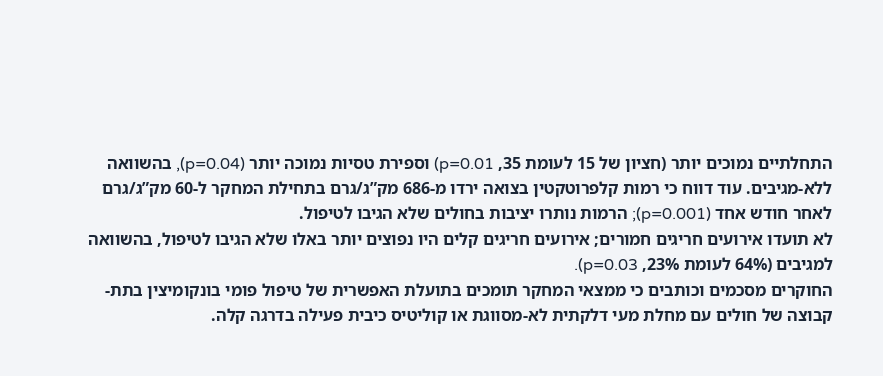התחלתיים נמוכים יותר (חציון של 15 לעומת 35, p=0.01) וספירת טסיות נמוכה יותר (p=0.04), בהשוואה ללא-מגיבים. עוד דווח כי רמות קלפרוטקטין בצואה ירדו מ-686 מק”ג/גרם בתחילת המחקר ל-60 מק”ג/גרם לאחר חודש אחד (p=0.001); הרמות נותרו יציבות בחולים שלא הגיבו לטיפול.
לא תועדו אירועים חריגים חמורים; אירועים חריגים קלים היו נפוצים יותר באלו שלא הגיבו לטיפול, בהשוואה למגיבים (64% לעומת 23%, p=0.03).
החוקרים מסכמים וכותבים כי ממצאי המחקר תומכים בתועלת האפשרית של טיפול פומי בונקומיצין בתת-קבוצה של חולים עם מחלת מעי דלקתית לא-מסווגת או קוליטיס כיבית פעילה בדרגה קלה.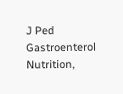J Ped Gastroenterol Nutrition,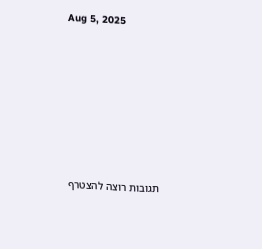Aug 5, 2025







תגובות רוצה להצטרף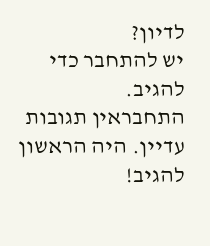לדיון?
יש להתחבר כדי להגיב.
התחבראין תגובות עדיין. היה הראשון להגיב!